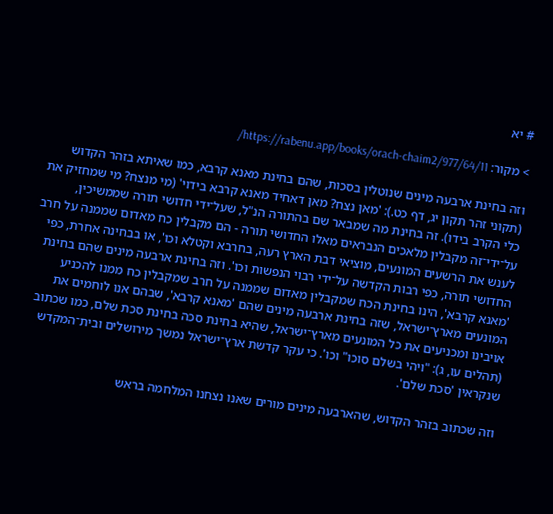# יא

> מקור: https://rabenu.app/books/orach-chaim2/977/64/11/

וזה בחינת ארבעה מינים שנוטלין בסכות, שהם בחינת מאנא קרבא, כמו שאיתא בזהר הקדוש (תקוני זהר תקון יג, דף כט.): 'מאן נצח? מאן דאחיד מאנא קרבא בידוי' (מי מנצח? מי שמחזיק את כלי הקרב בידו). זה בחינת מה שמבאר שם בהתורה הנ"ל, שעל־ידי חדושי תורה שממשיכין, על־ידי־זה מקבלין מלאכים הנבראים מאלו החדושי תורה - הם מקבלין כח מאדום שממנה על חרב לענש את הרשעים המונעים, מוציאי דבת הארץ רעה, בחרבא וקטלא וכו', או בבחינה אחרת, כפי החדושי תורה, כפי רבות הקדשה על־ידי רבוי הנפשות וכו'. וזה בחינת ארבעה מינים שהם בחינת 'מאנא קרבא', הינו בחינת הכח שמקבלין מאדום שממנה על חרב שמקבלין כח ממנו להכניע המונעים מארץ־ישראל, שזה בחינת ארבעה מינים שהם 'מאנא קרבא', שבהם אנו לוחמים את אויבינו ומכניעים את כל המונעים מארץ־ישראל, שהיא בחינת סכה בחינת סכת שלם, כמו שכתוב (תהלים עו, ג): "ויהי בשלם סוכו" וכו'. כי עקר קדשת ארץ־ישראל נמשך מירושלים ובית־המקדש שנקראין 'סכת שלם'.

וזה שכתוב בזהר הקדוש, שהארבעה מינים מורים שאנו נצחנו המלחמה בראש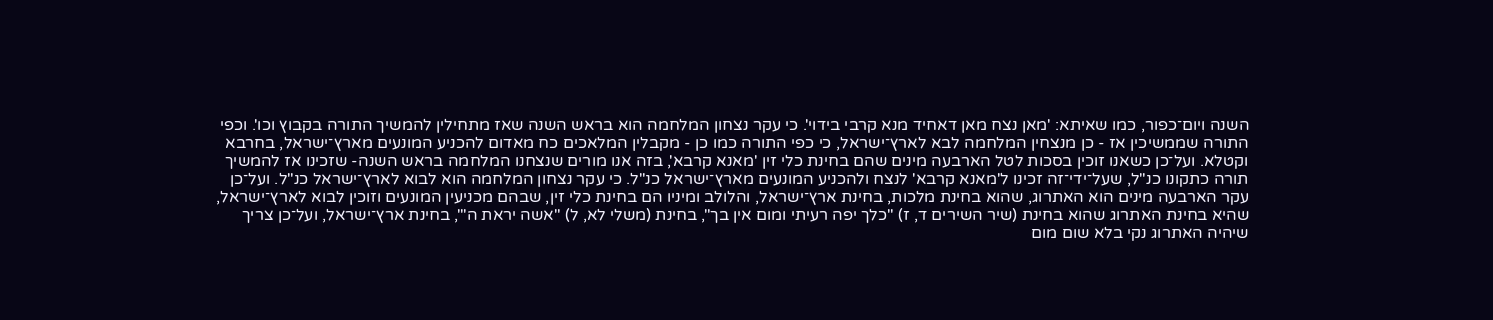השנה ויום־כפור, כמו שאיתא: 'מאן נצח מאן דאחיד מנא קרבי בידוי'. כי עקר נצחון המלחמה הוא בראש השנה שאז מתחילין להמשיך התורה בקבוץ וכו'. וכפי התורה שממשיכין אז - כן מנצחין המלחמה לבא לארץ־ישראל, כי כפי התורה כמו כן - מקבלין המלאכים כח מאדום להכניע המונעים מארץ־ישראל, בחרבא וקטלא. ועל־כן כשאנו זוכין בסכות לטל הארבעה מינים שהם בחינת כלי זין 'מאנא קרבא', בזה אנו מורים שנצחנו המלחמה בראש השנה- שזכינו אז להמשיך תורה כתקונו כנ"ל, שעל־ידי־זה זכינו ל'מאנא קרבא' לנצח ולהכניע המונעים מארץ־ישראל כנ"ל. כי עקר נצחון המלחמה הוא לבוא לארץ־ישראל כנ"ל. ועל־כן עקר הארבעה מינים הוא האתרוג, שהוא בחינת מלכות, בחינת ארץ־ישראל, והלולב ומיניו הם בחינת כלי זין, שבהם מכניעין המונעים וזוכין לבוא לארץ־ישראל, שהיא בחינת האתרוג שהוא בחינת (שיר השירים ד, ז) "כלך יפה רעיתי ומום אין בך", בחינת (משלי לא, ל) "אשה יראת ה'", בחינת ארץ־ישראל, ועל־כן צריך שיהיה האתרוג נקי בלא שום מום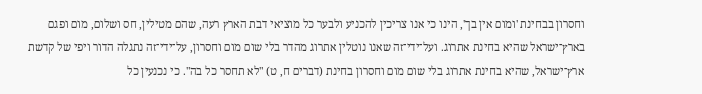וחסרון בבחינת 'ומום אין בך', הינו כי אנו צריכין להכניע ולבער כל מוציאי דבת הארץ רעה, שהם מטילין, חס ושלום, מום ופגם בארץ־ישראל שהיא בחינת אתרוג. ועל־ידי־זה שאנו נוטלין אתרוג מהדר בלי שום מום וחסרון, על־ידי־זה נתגלה הדור ויפי של קדשת ארץ־ישראל, שהיא בחינת אתרוג בלי שום מום וחסרון בחינת (דברים ח, ט) "לא תחסר כל בה". כי נכנעין כל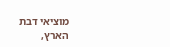מוציאי דבת הארץ,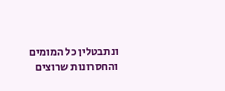ונתבטלין כל המומים והחסרונות שרוצים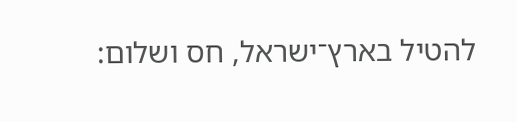להטיל בארץ־ישראל, חס ושלום: